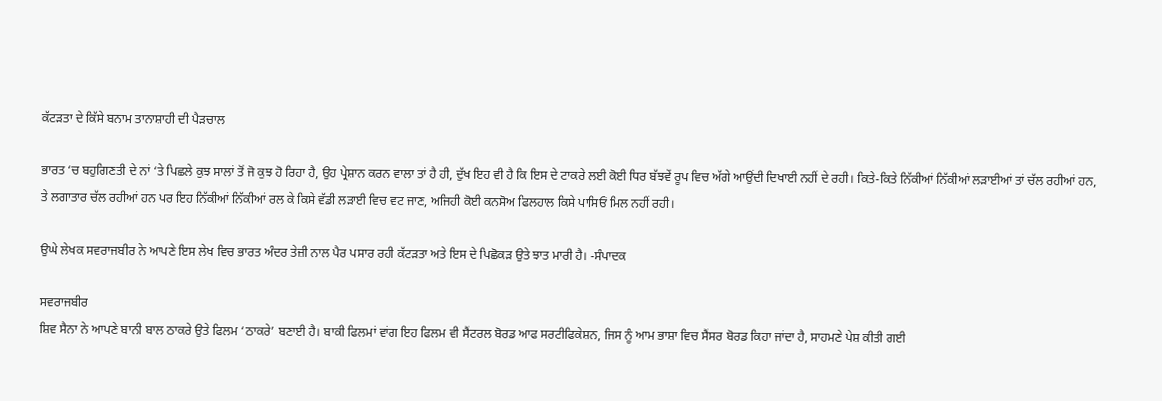ਕੱਟੜਤਾ ਦੇ ਕਿੱਸੇ ਬਨਾਮ ਤਾਨਾਸ਼ਾਹੀ ਦੀ ਪੈੜਚਾਲ

ਭਾਰਤ ‘ਚ ਬਹੁਗਿਣਤੀ ਦੇ ਨਾਂ ‘ਤੇ ਪਿਛਲੇ ਕੁਝ ਸਾਲਾਂ ਤੋਂ ਜੋ ਕੁਝ ਹੋ ਰਿਹਾ ਹੈ, ਉਹ ਪ੍ਰੇਸ਼ਾਨ ਕਰਨ ਵਾਲਾ ਤਾਂ ਹੈ ਹੀ, ਦੁੱਖ ਇਹ ਵੀ ਹੈ ਕਿ ਇਸ ਦੇ ਟਾਕਰੇ ਲਈ ਕੋਈ ਧਿਰ ਬੱਝਵੇਂ ਰੂਪ ਵਿਚ ਅੱਗੇ ਆਉਂਦੀ ਦਿਖਾਈ ਨਹੀਂ ਦੇ ਰਹੀ। ਕਿਤੇ-ਕਿਤੇ ਨਿੱਕੀਆਂ ਨਿੱਕੀਆਂ ਲੜਾਈਆਂ ਤਾਂ ਚੱਲ ਰਹੀਆਂ ਹਨ, ਤੇ ਲਗਾਤਾਰ ਚੱਲ ਰਹੀਆਂ ਹਨ ਪਰ ਇਹ ਨਿੱਕੀਆਂ ਨਿੱਕੀਆਂ ਰਲ ਕੇ ਕਿਸੇ ਵੱਡੀ ਲੜਾਈ ਵਿਚ ਵਟ ਜਾਣ, ਅਜਿਹੀ ਕੋਈ ਕਨਸੋਅ ਫਿਲਹਾਲ ਕਿਸੇ ਪਾਸਿਓਂ ਮਿਲ ਨਹੀਂ ਰਹੀ।

ਉਘੇ ਲੇਖਕ ਸਵਰਾਜਬੀਰ ਨੇ ਆਪਣੇ ਇਸ ਲੇਖ ਵਿਚ ਭਾਰਤ ਅੰਦਰ ਤੇਜ਼ੀ ਨਾਲ ਪੈਰ ਪਸਾਰ ਰਹੀ ਕੱਟੜਤਾ ਅਤੇ ਇਸ ਦੇ ਪਿਛੋਕੜ ਉਤੇ ਝਾਤ ਮਾਰੀ ਹੈ। -ਸੰਪਾਦਕ

ਸਵਰਾਜਬੀਰ
ਸ਼ਿਵ ਸੈਨਾ ਨੇ ਆਪਣੇ ਬਾਨੀ ਬਾਲ ਠਾਕਰੇ ਉਤੇ ਫਿਲਮ ‘ਠਾਕਰੇ’ ਬਣਾਈ ਹੈ। ਬਾਕੀ ਫਿਲਮਾਂ ਵਾਂਗ ਇਹ ਫਿਲਮ ਵੀ ਸੈਂਟਰਲ ਬੋਰਡ ਆਫ ਸਰਟੀਫਿਕੇਸ਼ਨ, ਜਿਸ ਨੂੰ ਆਮ ਭਾਸ਼ਾ ਵਿਚ ਸੈਂਸਰ ਬੋਰਡ ਕਿਹਾ ਜਾਂਦਾ ਹੈ, ਸਾਹਮਣੇ ਪੇਸ਼ ਕੀਤੀ ਗਈ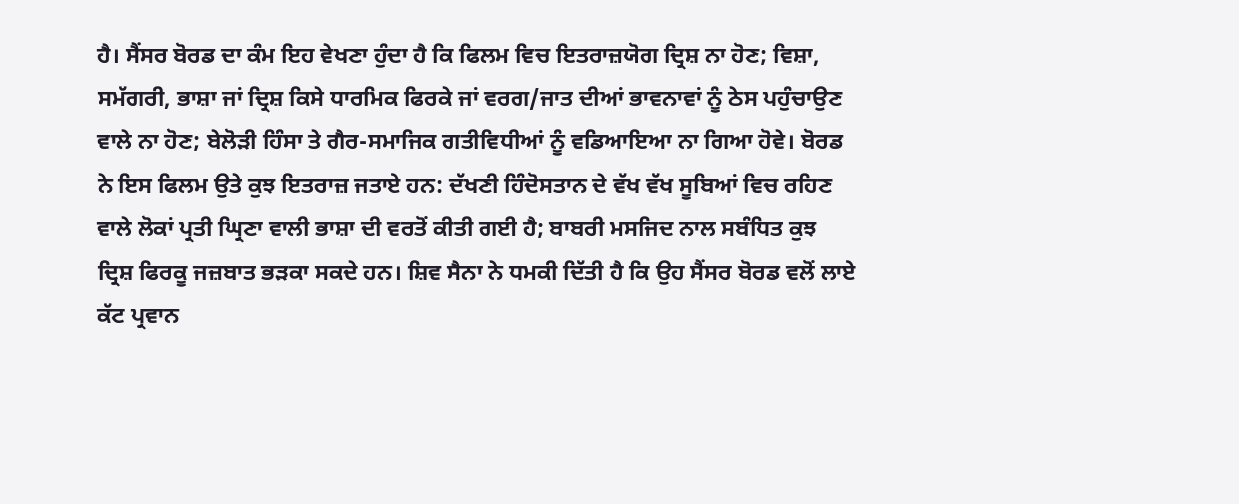ਹੈ। ਸੈਂਸਰ ਬੋਰਡ ਦਾ ਕੰਮ ਇਹ ਵੇਖਣਾ ਹੁੰਦਾ ਹੈ ਕਿ ਫਿਲਮ ਵਿਚ ਇਤਰਾਜ਼ਯੋਗ ਦ੍ਰਿਸ਼ ਨਾ ਹੋਣ; ਵਿਸ਼ਾ, ਸਮੱਗਰੀ, ਭਾਸ਼ਾ ਜਾਂ ਦ੍ਰਿਸ਼ ਕਿਸੇ ਧਾਰਮਿਕ ਫਿਰਕੇ ਜਾਂ ਵਰਗ/ਜਾਤ ਦੀਆਂ ਭਾਵਨਾਵਾਂ ਨੂੰ ਠੇਸ ਪਹੁੰਚਾਉਣ ਵਾਲੇ ਨਾ ਹੋਣ; ਬੇਲੋੜੀ ਹਿੰਸਾ ਤੇ ਗੈਰ-ਸਮਾਜਿਕ ਗਤੀਵਿਧੀਆਂ ਨੂੰ ਵਡਿਆਇਆ ਨਾ ਗਿਆ ਹੋਵੇ। ਬੋਰਡ ਨੇ ਇਸ ਫਿਲਮ ਉਤੇ ਕੁਝ ਇਤਰਾਜ਼ ਜਤਾਏ ਹਨ: ਦੱਖਣੀ ਹਿੰਦੋਸਤਾਨ ਦੇ ਵੱਖ ਵੱਖ ਸੂਬਿਆਂ ਵਿਚ ਰਹਿਣ ਵਾਲੇ ਲੋਕਾਂ ਪ੍ਰਤੀ ਘ੍ਰਿਣਾ ਵਾਲੀ ਭਾਸ਼ਾ ਦੀ ਵਰਤੋਂ ਕੀਤੀ ਗਈ ਹੈ; ਬਾਬਰੀ ਮਸਜਿਦ ਨਾਲ ਸਬੰਧਿਤ ਕੁਝ ਦ੍ਰਿਸ਼ ਫਿਰਕੂ ਜਜ਼ਬਾਤ ਭੜਕਾ ਸਕਦੇ ਹਨ। ਸ਼ਿਵ ਸੈਨਾ ਨੇ ਧਮਕੀ ਦਿੱਤੀ ਹੈ ਕਿ ਉਹ ਸੈਂਸਰ ਬੋਰਡ ਵਲੋਂ ਲਾਏ ਕੱਟ ਪ੍ਰਵਾਨ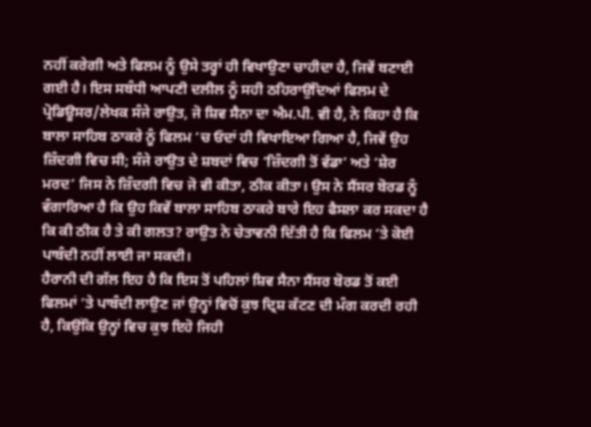ਨਹੀਂ ਕਰੇਗੀ ਅਤੇ ਫਿਲਮ ਨੂੰ ਉਸੇ ਤਰ੍ਹਾਂ ਹੀ ਵਿਖਾਉਣਾ ਚਾਹੀਦਾ ਹੈ, ਜਿਵੇਂ ਬਣਾਈ ਗਈ ਹੈ। ਇਸ ਸਬੰਧੀ ਆਪਣੀ ਦਲੀਲ ਨੂੰ ਸਹੀ ਠਹਿਰਾਉਂਦਿਆਂ ਫਿਲਮ ਦੇ ਪ੍ਰੋਡਿਊਸਰ/ਲੇਖਕ ਸੰਜੇ ਰਾਉਤ, ਜੋ ਸ਼ਿਵ ਸੈਨਾ ਦਾ ਐਮ.ਪੀ. ਵੀ ਹੈ, ਨੇ ਕਿਹਾ ਹੈ ਕਿ ਬਾਲਾ ਸਾਹਿਬ ਠਾਕਰੇ ਨੂੰ ਫਿਲਮ ‘ਚ ਓਦਾਂ ਹੀ ਵਿਖਾਇਆ ਗਿਆ ਹੈ, ਜਿਵੇਂ ਉਹ ਜ਼ਿੰਦਗੀ ਵਿਚ ਸੀ; ਸੰਜੇ ਰਾਉਤ ਦੇ ਸ਼ਬਦਾਂ ਵਿਚ ‘ਜ਼ਿੰਦਗੀ ਤੋਂ ਵੱਡਾ’ ਅਤੇ ‘ਸ਼ੇਰ ਮਰਦ’ ਜਿਸ ਨੇ ਜ਼ਿੰਦਗੀ ਵਿਚ ਜੋ ਵੀ ਕੀਤਾ, ਠੀਕ ਕੀਤਾ। ਉਸ ਨੇ ਸੈਂਸਰ ਬੋਰਡ ਨੂੰ ਵੰਗਾਰਿਆ ਹੈ ਕਿ ਉਹ ਕਿਵੇਂ ਬਾਲਾ ਸਾਹਿਬ ਠਾਕਰੇ ਬਾਰੇ ਇਹ ਫੈਸਲਾ ਕਰ ਸਕਦਾ ਹੈ ਕਿ ਕੀ ਠੀਕ ਹੈ ਤੇ ਕੀ ਗਲਤ? ਰਾਉਤ ਨੇ ਚੇਤਾਵਨੀ ਦਿੱਤੀ ਹੈ ਕਿ ਫਿਲਮ ‘ਤੇ ਕੋਈ ਪਾਬੰਦੀ ਨਹੀਂ ਲਾਈ ਜਾ ਸਕਦੀ।
ਹੈਰਾਨੀ ਦੀ ਗੱਲ ਇਹ ਹੈ ਕਿ ਇਸ ਤੋਂ ਪਹਿਲਾਂ ਸ਼ਿਵ ਸੈਨਾ ਸੈਂਸਰ ਬੋਰਡ ਤੋਂ ਕਈ ਫਿਲਮਾਂ ‘ਤੇ ਪਾਬੰਦੀ ਲਾਉਣ ਜਾਂ ਉਨ੍ਹਾਂ ਵਿਚੋਂ ਕੁਝ ਦ੍ਰਿਸ਼ ਕੱਟਣ ਦੀ ਮੰਗ ਕਰਦੀ ਰਹੀ ਹੈ, ਕਿਉਂਕਿ ਉਨ੍ਹਾਂ ਵਿਚ ਕੁਝ ਇਹੋ ਜਿਹੀ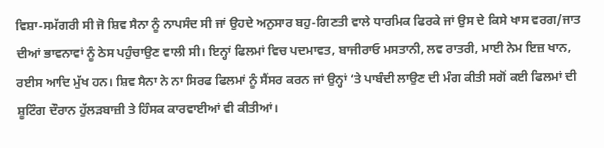ਵਿਸ਼ਾ-ਸਮੱਗਰੀ ਸੀ ਜੋ ਸ਼ਿਵ ਸੈਨਾ ਨੂੰ ਨਾਪਸੰਦ ਸੀ ਜਾਂ ਉਹਦੇ ਅਨੁਸਾਰ ਬਹੁ-ਗਿਣਤੀ ਵਾਲੇ ਧਾਰਮਿਕ ਫਿਰਕੇ ਜਾਂ ਉਸ ਦੇ ਕਿਸੇ ਖਾਸ ਵਰਗ/ਜਾਤ ਦੀਆਂ ਭਾਵਨਾਵਾਂ ਨੂੰ ਠੇਸ ਪਹੁੰਚਾਉਣ ਵਾਲੀ ਸੀ। ਇਨ੍ਹਾਂ ਫਿਲਮਾਂ ਵਿਚ ਪਦਮਾਵਤ, ਬਾਜੀਰਾਓ ਮਸਤਾਨੀ, ਲਵ ਰਾਤਰੀ, ਮਾਈ ਨੇਮ ਇਜ਼ ਖਾਨ, ਰਈਸ ਆਦਿ ਮੁੱਖ ਹਨ। ਸ਼ਿਵ ਸੈਨਾ ਨੇ ਨਾ ਸਿਰਫ ਫਿਲਮਾਂ ਨੂੰ ਸੈਂਸਰ ਕਰਨ ਜਾਂ ਉਨ੍ਹਾਂ ‘ਤੇ ਪਾਬੰਦੀ ਲਾਉਣ ਦੀ ਮੰਗ ਕੀਤੀ ਸਗੋਂ ਕਈ ਫਿਲਮਾਂ ਦੀ ਸ਼ੂਟਿੰਗ ਦੌਰਾਨ ਹੁੱਲੜਬਾਜ਼ੀ ਤੇ ਹਿੰਸਕ ਕਾਰਵਾਈਆਂ ਵੀ ਕੀਤੀਆਂ।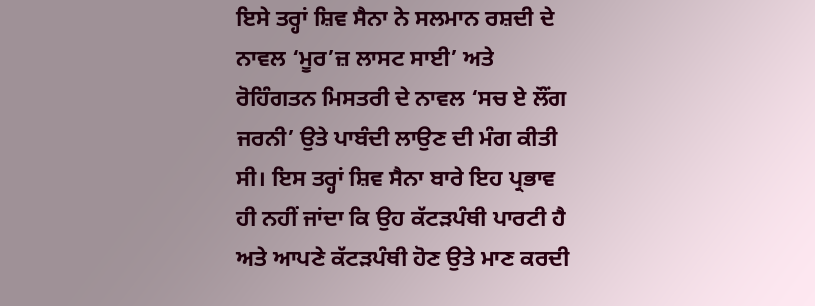ਇਸੇ ਤਰ੍ਹਾਂ ਸ਼ਿਵ ਸੈਨਾ ਨੇ ਸਲਮਾਨ ਰਸ਼ਦੀ ਦੇ ਨਾਵਲ ‘ਮੂਰ’ਜ਼ ਲਾਸਟ ਸਾਈ’ ਅਤੇ ਰੋਹਿੰਗਤਨ ਮਿਸਤਰੀ ਦੇ ਨਾਵਲ ‘ਸਚ ਏ ਲੌਂਗ ਜਰਨੀ’ ਉਤੇ ਪਾਬੰਦੀ ਲਾਉਣ ਦੀ ਮੰਗ ਕੀਤੀ ਸੀ। ਇਸ ਤਰ੍ਹਾਂ ਸ਼ਿਵ ਸੈਨਾ ਬਾਰੇ ਇਹ ਪ੍ਰਭਾਵ ਹੀ ਨਹੀਂ ਜਾਂਦਾ ਕਿ ਉਹ ਕੱਟੜਪੰਥੀ ਪਾਰਟੀ ਹੈ ਅਤੇ ਆਪਣੇ ਕੱਟੜਪੰਥੀ ਹੋਣ ਉਤੇ ਮਾਣ ਕਰਦੀ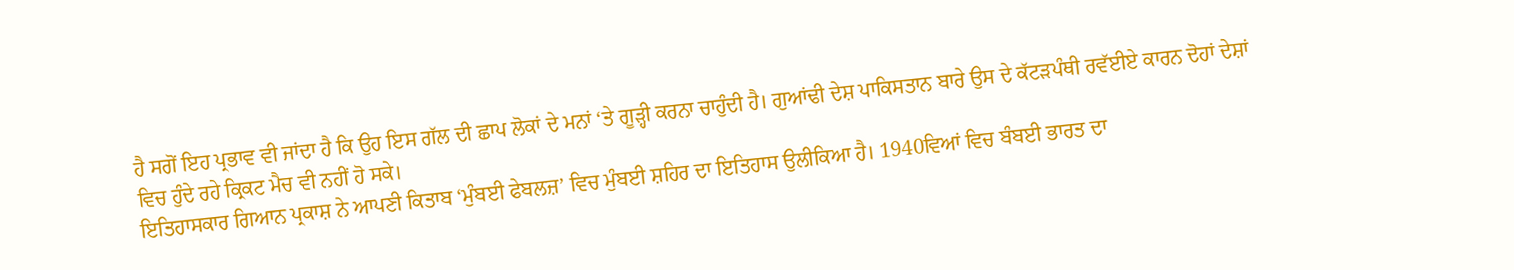ਹੈ ਸਗੋਂ ਇਹ ਪ੍ਰਭਾਵ ਵੀ ਜਾਂਦਾ ਹੈ ਕਿ ਉਹ ਇਸ ਗੱਲ ਦੀ ਛਾਪ ਲੋਕਾਂ ਦੇ ਮਨਾਂ ‘ਤੇ ਗੂੜ੍ਹੀ ਕਰਨਾ ਚਾਹੁੰਦੀ ਹੈ। ਗੁਆਂਢੀ ਦੇਸ਼ ਪਾਕਿਸਤਾਨ ਬਾਰੇ ਉਸ ਦੇ ਕੱਟੜਪੰਥੀ ਰਵੱਈਏ ਕਾਰਨ ਦੋਹਾਂ ਦੇਸ਼ਾਂ ਵਿਚ ਹੁੰਦੇ ਰਹੇ ਕ੍ਰਿਕਟ ਮੈਚ ਵੀ ਨਹੀਂ ਹੋ ਸਕੇ।
ਇਤਿਹਾਸਕਾਰ ਗਿਆਨ ਪ੍ਰਕਾਸ਼ ਨੇ ਆਪਣੀ ਕਿਤਾਬ ‘ਮੁੰਬਈ ਫੇਬਲਜ਼’ ਵਿਚ ਮੁੰਬਈ ਸ਼ਹਿਰ ਦਾ ਇਤਿਹਾਸ ਉਲੀਕਿਆ ਹੈ। 1940ਵਿਆਂ ਵਿਚ ਬੰਬਈ ਭਾਰਤ ਦਾ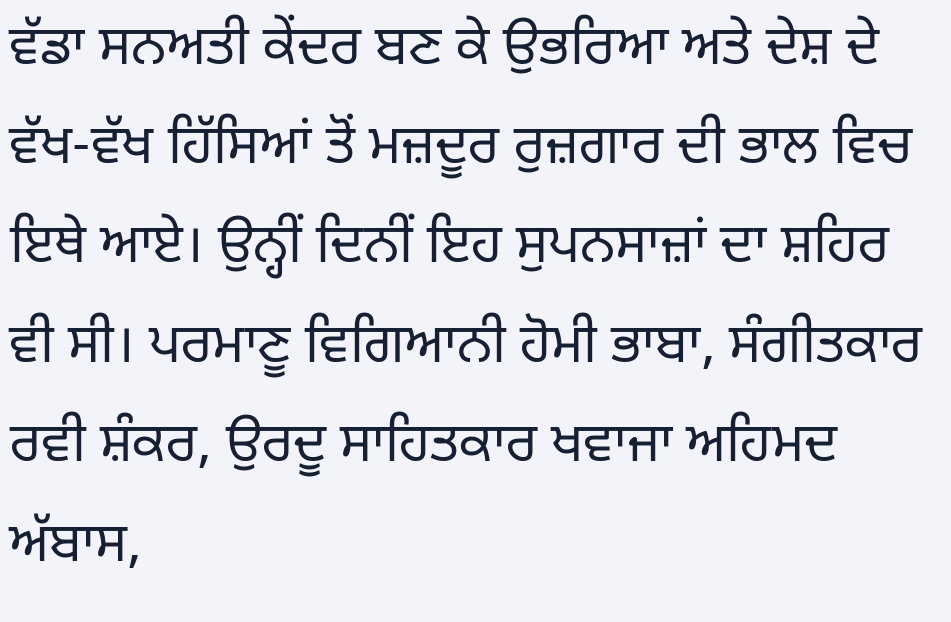ਵੱਡਾ ਸਨਅਤੀ ਕੇਂਦਰ ਬਣ ਕੇ ਉਭਰਿਆ ਅਤੇ ਦੇਸ਼ ਦੇ ਵੱਖ-ਵੱਖ ਹਿੱਸਿਆਂ ਤੋਂ ਮਜ਼ਦੂਰ ਰੁਜ਼ਗਾਰ ਦੀ ਭਾਲ ਵਿਚ ਇਥੇ ਆਏ। ਉਨ੍ਹੀਂ ਦਿਨੀਂ ਇਹ ਸੁਪਨਸਾਜ਼ਾਂ ਦਾ ਸ਼ਹਿਰ ਵੀ ਸੀ। ਪਰਮਾਣੂ ਵਿਗਿਆਨੀ ਹੋਮੀ ਭਾਬਾ, ਸੰਗੀਤਕਾਰ ਰਵੀ ਸ਼ੰਕਰ, ਉਰਦੂ ਸਾਹਿਤਕਾਰ ਖਵਾਜਾ ਅਹਿਮਦ ਅੱਬਾਸ,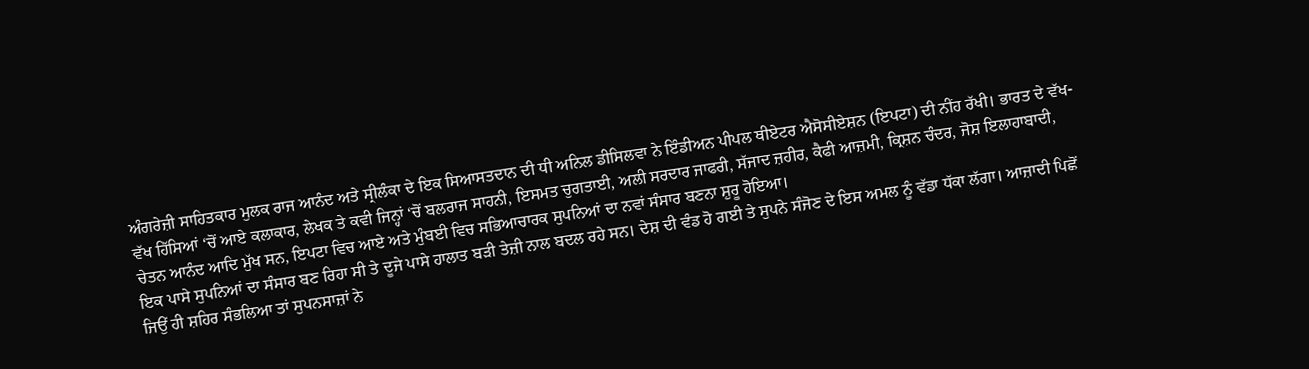ਅੰਗਰੇਜ਼ੀ ਸਾਹਿਤਕਾਰ ਮੁਲਕ ਰਾਜ ਆਨੰਦ ਅਤੇ ਸ੍ਰੀਲੰਕਾ ਦੇ ਇਕ ਸਿਆਸਤਦਾਨ ਦੀ ਧੀ ਅਨਿਲ ਡੀਸਿਲਵਾ ਨੇ ਇੰਡੀਅਨ ਪੀਪਲ ਥੀਏਟਰ ਐਸੋਸੀਏਸ਼ਨ (ਇਪਟਾ) ਦੀ ਨੀਂਹ ਰੱਖੀ। ਭਾਰਤ ਦੇ ਵੱਖ-ਵੱਖ ਹਿੱਸਿਆਂ ‘ਚੋਂ ਆਏ ਕਲਾਕਾਰ, ਲੇਖਕ ਤੇ ਕਵੀ ਜਿਨ੍ਹਾਂ ‘ਚੋਂ ਬਲਰਾਜ ਸਾਹਨੀ, ਇਸਮਤ ਚੁਗਤਾਈ, ਅਲੀ ਸਰਦਾਰ ਜਾਫਰੀ, ਸੱਜਾਦ ਜ਼ਹੀਰ, ਕੈਫੀ ਆਜ਼ਮੀ, ਕ੍ਰਿਸ਼ਨ ਚੰਦਰ, ਜੋਸ਼ ਇਲਾਹਾਬਾਦੀ, ਚੇਤਨ ਆਨੰਦ ਆਦਿ ਮੁੱਖ ਸਨ, ਇਪਟਾ ਵਿਚ ਆਏ ਅਤੇ ਮੁੰਬਈ ਵਿਚ ਸਭਿਆਚਾਰਕ ਸੁਪਨਿਆਂ ਦਾ ਨਵਾਂ ਸੰਸਾਰ ਬਣਨਾ ਸ਼ੁਰੂ ਹੋਇਆ।
ਇਕ ਪਾਸੇ ਸੁਪਨਿਆਂ ਦਾ ਸੰਸਾਰ ਬਣ ਰਿਹਾ ਸੀ ਤੇ ਦੂਜੇ ਪਾਸੇ ਹਾਲਾਤ ਬੜੀ ਤੇਜ਼ੀ ਨਾਲ ਬਦਲ ਰਹੇ ਸਨ। ਦੇਸ਼ ਦੀ ਵੰਡ ਹੋ ਗਈ ਤੇ ਸੁਪਨੇ ਸੰਜੋਣ ਦੇ ਇਸ ਅਮਲ ਨੂੰ ਵੱਡਾ ਧੱਕਾ ਲੱਗਾ। ਆਜ਼ਾਦੀ ਪਿਛੋਂ ਜਿਉਂ ਹੀ ਸ਼ਹਿਰ ਸੰਭਲਿਆ ਤਾਂ ਸੁਪਨਸਾਜ਼ਾਂ ਨੇ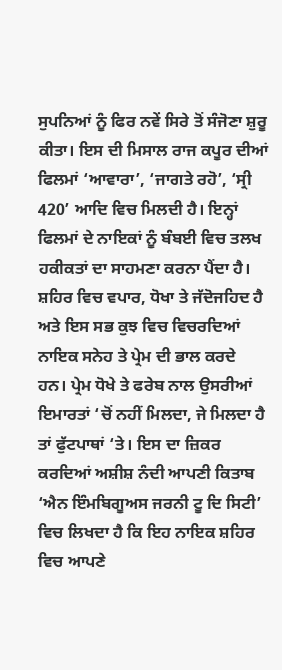ਸੁਪਨਿਆਂ ਨੂੰ ਫਿਰ ਨਵੇਂ ਸਿਰੇ ਤੋਂ ਸੰਜੋਣਾ ਸ਼ੁਰੂ ਕੀਤਾ। ਇਸ ਦੀ ਮਿਸਾਲ ਰਾਜ ਕਪੂਰ ਦੀਆਂ ਫਿਲਮਾਂ ‘ਆਵਾਰਾ’, ‘ਜਾਗਤੇ ਰਹੋ’, ‘ਸ੍ਰੀ 420’ ਆਦਿ ਵਿਚ ਮਿਲਦੀ ਹੈ। ਇਨ੍ਹਾਂ ਫਿਲਮਾਂ ਦੇ ਨਾਇਕਾਂ ਨੂੰ ਬੰਬਈ ਵਿਚ ਤਲਖ ਹਕੀਕਤਾਂ ਦਾ ਸਾਹਮਣਾ ਕਰਨਾ ਪੈਂਦਾ ਹੈ। ਸ਼ਹਿਰ ਵਿਚ ਵਪਾਰ, ਧੋਖਾ ਤੇ ਜੱਦੋਜਹਿਦ ਹੈ ਅਤੇ ਇਸ ਸਭ ਕੁਝ ਵਿਚ ਵਿਚਰਦਿਆਂ ਨਾਇਕ ਸਨੇਹ ਤੇ ਪ੍ਰੇਮ ਦੀ ਭਾਲ ਕਰਦੇ ਹਨ। ਪ੍ਰੇਮ ਧੋਖੇ ਤੇ ਫਰੇਬ ਨਾਲ ਉਸਰੀਆਂ ਇਮਾਰਤਾਂ ‘ਚੋਂ ਨਹੀਂ ਮਿਲਦਾ, ਜੇ ਮਿਲਦਾ ਹੈ ਤਾਂ ਫੁੱਟਪਾਥਾਂ ‘ਤੇ। ਇਸ ਦਾ ਜ਼ਿਕਰ ਕਰਦਿਆਂ ਅਸ਼ੀਸ਼ ਨੰਦੀ ਆਪਣੀ ਕਿਤਾਬ ‘ਐਨ ਇੰਮਬਿਗੂਅਸ ਜਰਨੀ ਟੂ ਦਿ ਸਿਟੀ’ ਵਿਚ ਲਿਖਦਾ ਹੈ ਕਿ ਇਹ ਨਾਇਕ ਸ਼ਹਿਰ ਵਿਚ ਆਪਣੇ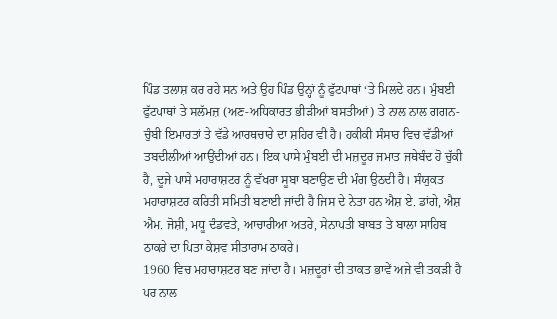ਪਿੰਡ ਤਲਾਸ਼ ਕਰ ਰਹੇ ਸਨ ਅਤੇ ਉਹ ਪਿੰਡ ਉਨ੍ਹਾਂ ਨੂੰ ਫੁੱਟਪਾਥਾਂ ‘ਤੇ ਮਿਲਦੇ ਹਨ। ਮੁੰਬਈ ਫੁੱਟਪਾਥਾਂ ਤੇ ਸਲੱਮਜ਼ (ਅਣ-ਅਧਿਕਾਰਤ ਭੀੜੀਆਂ ਬਸਤੀਆਂ) ਤੇ ਨਾਲ ਨਾਲ ਗਗਨ-ਚੁੰਬੀ ਇਮਾਰਤਾਂ ਤੇ ਵੱਡੇ ਆਰਥਚਾਰੇ ਦਾ ਸ਼ਹਿਰ ਵੀ ਹੈ। ਹਕੀਕੀ ਸੰਸਾਰ ਵਿਚ ਵੱਡੀਆਂ ਤਬਦੀਲੀਆਂ ਆਉਂਦੀਆਂ ਹਨ। ਇਕ ਪਾਸੇ ਮੁੰਬਈ ਦੀ ਮਜ਼ਦੂਰ ਜਮਾਤ ਜਥੇਬੰਦ ਹੋ ਚੁੱਕੀ ਹੈ, ਦੂਜੇ ਪਾਸੇ ਮਹਾਰਾਸ਼ਟਰ ਨੂੰ ਵੱਖਰਾ ਸੂਬਾ ਬਣਾਉਣ ਦੀ ਮੰਗ ਉਠਦੀ ਹੈ। ਸੰਯੁਕਤ ਮਹਾਰਾਸ਼ਟਰ ਕਰਿਤੀ ਸਮਿਤੀ ਬਣਾਈ ਜਾਂਦੀ ਹੈ ਜਿਸ ਦੇ ਨੇਤਾ ਹਨ ਐਸ਼ ਏ. ਡਾਂਗੇ, ਐਸ਼ ਐਮ. ਜੋਸ਼ੀ, ਮਧੂ ਦੰਡਵਤੇ, ਆਚਾਰੀਆ ਅਤਰੇ, ਸੇਨਾਪਤੀ ਬਾਬਤ ਤੇ ਬਾਲਾ ਸਾਹਿਬ ਠਾਕਰੇ ਦਾ ਪਿਤਾ ਕੇਸ਼ਵ ਸੀਤਾਰਾਮ ਠਾਕਰੇ।
1960 ਵਿਚ ਮਹਾਰਾਸ਼ਟਰ ਬਣ ਜਾਂਦਾ ਹੈ। ਮਜ਼ਦੂਰਾਂ ਦੀ ਤਾਕਤ ਭਾਵੇਂ ਅਜੇ ਵੀ ਤਕੜੀ ਹੈ ਪਰ ਨਾਲ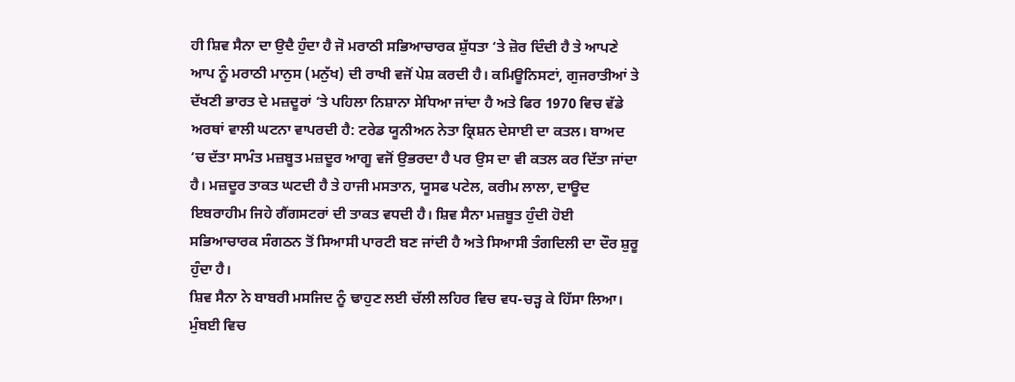ਹੀ ਸ਼ਿਵ ਸੈਨਾ ਦਾ ਉਦੈ ਹੁੰਦਾ ਹੈ ਜੋ ਮਰਾਠੀ ਸਭਿਆਚਾਰਕ ਸ਼ੁੱਧਤਾ ‘ਤੇ ਜ਼ੋਰ ਦਿੰਦੀ ਹੈ ਤੇ ਆਪਣੇ ਆਪ ਨੂੰ ਮਰਾਠੀ ਮਾਨੁਸ (ਮਨੁੱਖ) ਦੀ ਰਾਖੀ ਵਜੋਂ ਪੇਸ਼ ਕਰਦੀ ਹੈ। ਕਮਿਊਨਿਸਟਾਂ, ਗੁਜਰਾਤੀਆਂ ਤੇ ਦੱਖਣੀ ਭਾਰਤ ਦੇ ਮਜ਼ਦੂਰਾਂ ‘ਤੇ ਪਹਿਲਾ ਨਿਸ਼ਾਨਾ ਸੇਧਿਆ ਜਾਂਦਾ ਹੈ ਅਤੇ ਫਿਰ 1970 ਵਿਚ ਵੱਡੇ ਅਰਥਾਂ ਵਾਲੀ ਘਟਨਾ ਵਾਪਰਦੀ ਹੈ: ਟਰੇਡ ਯੂਨੀਅਨ ਨੇਤਾ ਕ੍ਰਿਸ਼ਨ ਦੇਸਾਈ ਦਾ ਕਤਲ। ਬਾਅਦ ‘ਚ ਦੱਤਾ ਸਾਮੰਤ ਮਜ਼ਬੂਤ ਮਜ਼ਦੂਰ ਆਗੂ ਵਜੋਂ ਉਭਰਦਾ ਹੈ ਪਰ ਉਸ ਦਾ ਵੀ ਕਤਲ ਕਰ ਦਿੱਤਾ ਜਾਂਦਾ ਹੈ। ਮਜ਼ਦੂਰ ਤਾਕਤ ਘਟਦੀ ਹੈ ਤੇ ਹਾਜੀ ਮਸਤਾਨ, ਯੂਸਫ ਪਟੇਲ, ਕਰੀਮ ਲਾਲਾ, ਦਾਊਦ ਇਬਰਾਹੀਮ ਜਿਹੇ ਗੈਂਗਸਟਰਾਂ ਦੀ ਤਾਕਤ ਵਧਦੀ ਹੈ। ਸ਼ਿਵ ਸੈਨਾ ਮਜ਼ਬੂਤ ਹੁੰਦੀ ਹੋਈ ਸਭਿਆਚਾਰਕ ਸੰਗਠਨ ਤੋਂ ਸਿਆਸੀ ਪਾਰਟੀ ਬਣ ਜਾਂਦੀ ਹੈ ਅਤੇ ਸਿਆਸੀ ਤੰਗਦਿਲੀ ਦਾ ਦੌਰ ਸ਼ੁਰੂ ਹੁੰਦਾ ਹੈ।
ਸ਼ਿਵ ਸੈਨਾ ਨੇ ਬਾਬਰੀ ਮਸਜਿਦ ਨੂੰ ਢਾਹੁਣ ਲਈ ਚੱਲੀ ਲਹਿਰ ਵਿਚ ਵਧ-ਚੜ੍ਹ ਕੇ ਹਿੱਸਾ ਲਿਆ। ਮੁੰਬਈ ਵਿਚ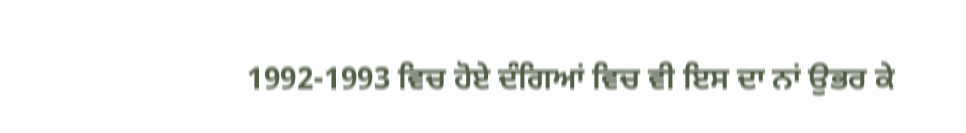1992-1993 ਵਿਚ ਹੋਏ ਦੰਗਿਆਂ ਵਿਚ ਵੀ ਇਸ ਦਾ ਨਾਂ ਉਭਰ ਕੇ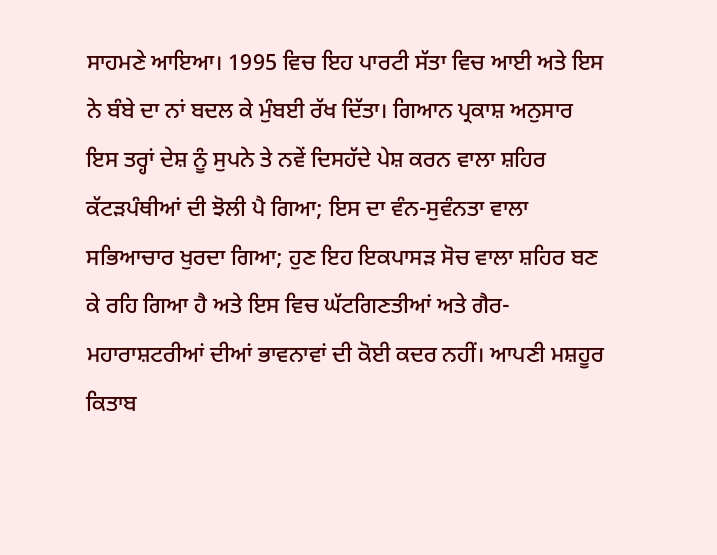ਸਾਹਮਣੇ ਆਇਆ। 1995 ਵਿਚ ਇਹ ਪਾਰਟੀ ਸੱਤਾ ਵਿਚ ਆਈ ਅਤੇ ਇਸ ਨੇ ਬੰਬੇ ਦਾ ਨਾਂ ਬਦਲ ਕੇ ਮੁੰਬਈ ਰੱਖ ਦਿੱਤਾ। ਗਿਆਨ ਪ੍ਰਕਾਸ਼ ਅਨੁਸਾਰ ਇਸ ਤਰ੍ਹਾਂ ਦੇਸ਼ ਨੂੰ ਸੁਪਨੇ ਤੇ ਨਵੇਂ ਦਿਸਹੱਦੇ ਪੇਸ਼ ਕਰਨ ਵਾਲਾ ਸ਼ਹਿਰ ਕੱਟੜਪੰਥੀਆਂ ਦੀ ਝੋਲੀ ਪੈ ਗਿਆ; ਇਸ ਦਾ ਵੰਨ-ਸੁਵੰਨਤਾ ਵਾਲਾ ਸਭਿਆਚਾਰ ਖੁਰਦਾ ਗਿਆ; ਹੁਣ ਇਹ ਇਕਪਾਸੜ ਸੋਚ ਵਾਲਾ ਸ਼ਹਿਰ ਬਣ ਕੇ ਰਹਿ ਗਿਆ ਹੈ ਅਤੇ ਇਸ ਵਿਚ ਘੱਟਗਿਣਤੀਆਂ ਅਤੇ ਗੈਰ-ਮਹਾਰਾਸ਼ਟਰੀਆਂ ਦੀਆਂ ਭਾਵਨਾਵਾਂ ਦੀ ਕੋਈ ਕਦਰ ਨਹੀਂ। ਆਪਣੀ ਮਸ਼ਹੂਰ ਕਿਤਾਬ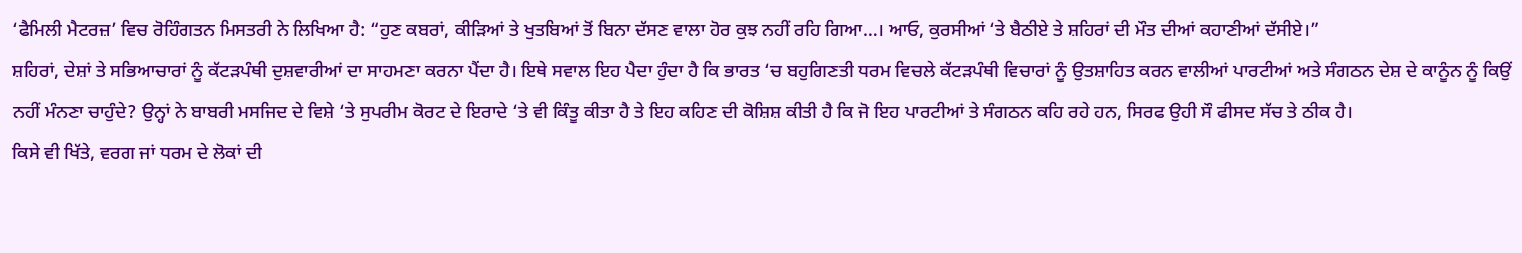‘ਫੈਮਿਲੀ ਮੈਟਰਜ਼’ ਵਿਚ ਰੋਹਿੰਗਤਨ ਮਿਸਤਰੀ ਨੇ ਲਿਖਿਆ ਹੈ: “ਹੁਣ ਕਬਰਾਂ, ਕੀੜਿਆਂ ਤੇ ਖੁਤਬਿਆਂ ਤੋਂ ਬਿਨਾ ਦੱਸਣ ਵਾਲਾ ਹੋਰ ਕੁਝ ਨਹੀਂ ਰਹਿ ਗਿਆ…। ਆਓ, ਕੁਰਸੀਆਂ ‘ਤੇ ਬੈਠੀਏ ਤੇ ਸ਼ਹਿਰਾਂ ਦੀ ਮੌਤ ਦੀਆਂ ਕਹਾਣੀਆਂ ਦੱਸੀਏ।”
ਸ਼ਹਿਰਾਂ, ਦੇਸ਼ਾਂ ਤੇ ਸਭਿਆਚਾਰਾਂ ਨੂੰ ਕੱਟੜਪੰਥੀ ਦੁਸ਼ਵਾਰੀਆਂ ਦਾ ਸਾਹਮਣਾ ਕਰਨਾ ਪੈਂਦਾ ਹੈ। ਇਥੇ ਸਵਾਲ ਇਹ ਪੈਦਾ ਹੁੰਦਾ ਹੈ ਕਿ ਭਾਰਤ ‘ਚ ਬਹੁਗਿਣਤੀ ਧਰਮ ਵਿਚਲੇ ਕੱਟੜਪੰਥੀ ਵਿਚਾਰਾਂ ਨੂੰ ਉਤਸ਼ਾਹਿਤ ਕਰਨ ਵਾਲੀਆਂ ਪਾਰਟੀਆਂ ਅਤੇ ਸੰਗਠਨ ਦੇਸ਼ ਦੇ ਕਾਨੂੰਨ ਨੂੰ ਕਿਉਂ ਨਹੀਂ ਮੰਨਣਾ ਚਾਹੁੰਦੇ? ਉਨ੍ਹਾਂ ਨੇ ਬਾਬਰੀ ਮਸਜਿਦ ਦੇ ਵਿਸ਼ੇ ‘ਤੇ ਸੁਪਰੀਮ ਕੋਰਟ ਦੇ ਇਰਾਦੇ ‘ਤੇ ਵੀ ਕਿੰਤੂ ਕੀਤਾ ਹੈ ਤੇ ਇਹ ਕਹਿਣ ਦੀ ਕੋਸ਼ਿਸ਼ ਕੀਤੀ ਹੈ ਕਿ ਜੋ ਇਹ ਪਾਰਟੀਆਂ ਤੇ ਸੰਗਠਨ ਕਹਿ ਰਹੇ ਹਨ, ਸਿਰਫ ਉਹੀ ਸੌ ਫੀਸਦ ਸੱਚ ਤੇ ਠੀਕ ਹੈ।
ਕਿਸੇ ਵੀ ਖਿੱਤੇ, ਵਰਗ ਜਾਂ ਧਰਮ ਦੇ ਲੋਕਾਂ ਦੀ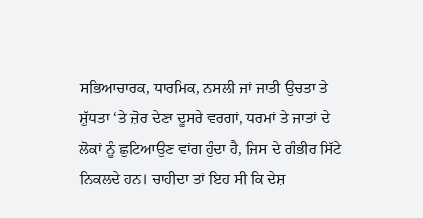ਸਭਿਆਚਾਰਕ, ਧਾਰਮਿਕ, ਨਸਲੀ ਜਾਂ ਜਾਤੀ ਉਚਤਾ ਤੇ ਸ਼ੁੱਧਤਾ ‘ਤੇ ਜ਼ੋਰ ਦੇਣਾ ਦੂਸਰੇ ਵਰਗਾਂ, ਧਰਮਾਂ ਤੇ ਜਾਤਾਂ ਦੇ ਲੋਕਾਂ ਨੂੰ ਛੁਟਿਆਉਣ ਵਾਂਗ ਹੁੰਦਾ ਹੈ, ਜਿਸ ਦੇ ਗੰਭੀਰ ਸਿੱਟੇ ਨਿਕਲਦੇ ਹਨ। ਚਾਹੀਦਾ ਤਾਂ ਇਹ ਸੀ ਕਿ ਦੇਸ਼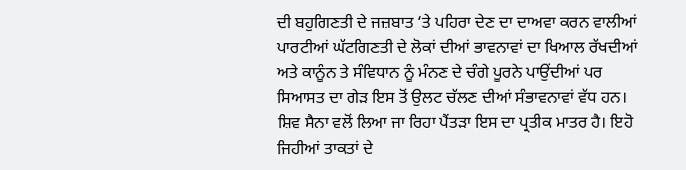ਦੀ ਬਹੁਗਿਣਤੀ ਦੇ ਜਜ਼ਬਾਤ ‘ਤੇ ਪਹਿਰਾ ਦੇਣ ਦਾ ਦਾਅਵਾ ਕਰਨ ਵਾਲੀਆਂ ਪਾਰਟੀਆਂ ਘੱਟਗਿਣਤੀ ਦੇ ਲੋਕਾਂ ਦੀਆਂ ਭਾਵਨਾਵਾਂ ਦਾ ਖਿਆਲ ਰੱਖਦੀਆਂ ਅਤੇ ਕਾਨੂੰਨ ਤੇ ਸੰਵਿਧਾਨ ਨੂੰ ਮੰਨਣ ਦੇ ਚੰਗੇ ਪੂਰਨੇ ਪਾਉਂਦੀਆਂ ਪਰ ਸਿਆਸਤ ਦਾ ਗੇੜ ਇਸ ਤੋਂ ਉਲਟ ਚੱਲਣ ਦੀਆਂ ਸੰਭਾਵਨਾਵਾਂ ਵੱਧ ਹਨ। ਸ਼ਿਵ ਸੈਨਾ ਵਲੋਂ ਲਿਆ ਜਾ ਰਿਹਾ ਪੈਂਤੜਾ ਇਸ ਦਾ ਪ੍ਰਤੀਕ ਮਾਤਰ ਹੈ। ਇਹੋ ਜਿਹੀਆਂ ਤਾਕਤਾਂ ਦੇ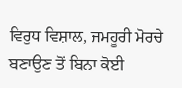ਵਿਰੁਧ ਵਿਸ਼ਾਲ, ਜਮਹੂਰੀ ਮੋਰਚੇ ਬਣਾਉਣ ਤੋਂ ਬਿਨਾ ਕੋਈ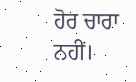ਹੋਰ ਚਾਰਾ ਨਹੀਂ।